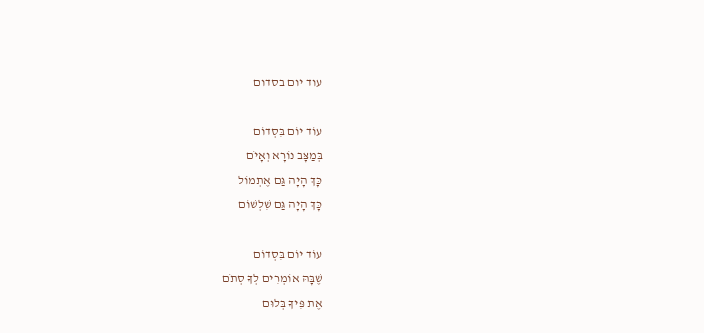עוד יום בסדום

עוֹד יוֹם בִּסְדוֹם
בְּמַצָּב נוֹרָא וְאָיֹם
כָּךְ הָיָה גַּם אֶתְמוֹל
כָּךְ הָיָה גַּם שִׁלְשׁוֹם

עוֹד יוֹם בִּסְדוֹם
שֶׁבָּהּ אוֹמְרִים לְךָ סְתֹם
אֶת פִּיךָ בְּלוּם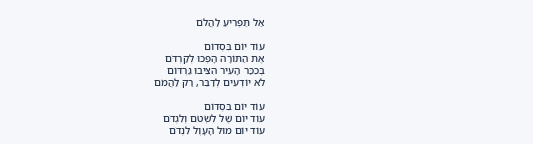אַל תַּפְרִיעַ לַהֲלֹם

עוֹד יוֹם בִּסְדוֹם
אֶת הַתּוֹרָה הָפְכוּ לְקַרְדֹּם
בְּכִכַּר הָעִיר הִצִּיבוּ גַּרְדּוֹם
לֹא יוֹדְעִים לְדַבֵּר, רַק לַהֲמֹם

עוֹד יוֹם בִּסְדוֹם
עוֹד יוֹם שֶׁל לִשְׂטֹם וְלִגְדֹּם
עוֹד יוֹם מוּל הָעָוֶל לִנְדֹם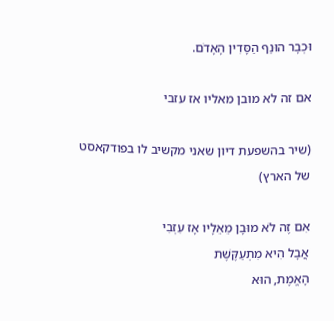וּכְבָר הוּנַף הַסָּדִין הָאָדֹם.

אם זה לא מובן מאליו אז עזבי

(שיר בהשפעת דיון שאני מקשיב לו בפודקאסט של הארץ)

אִם זֶה לֹא מוּבָן מֵאֵלָיו אָז עִזְבִי
אֲבָל הִיא מִתְעַקֶּשֶׁת
הָאֱמֶת, הוּא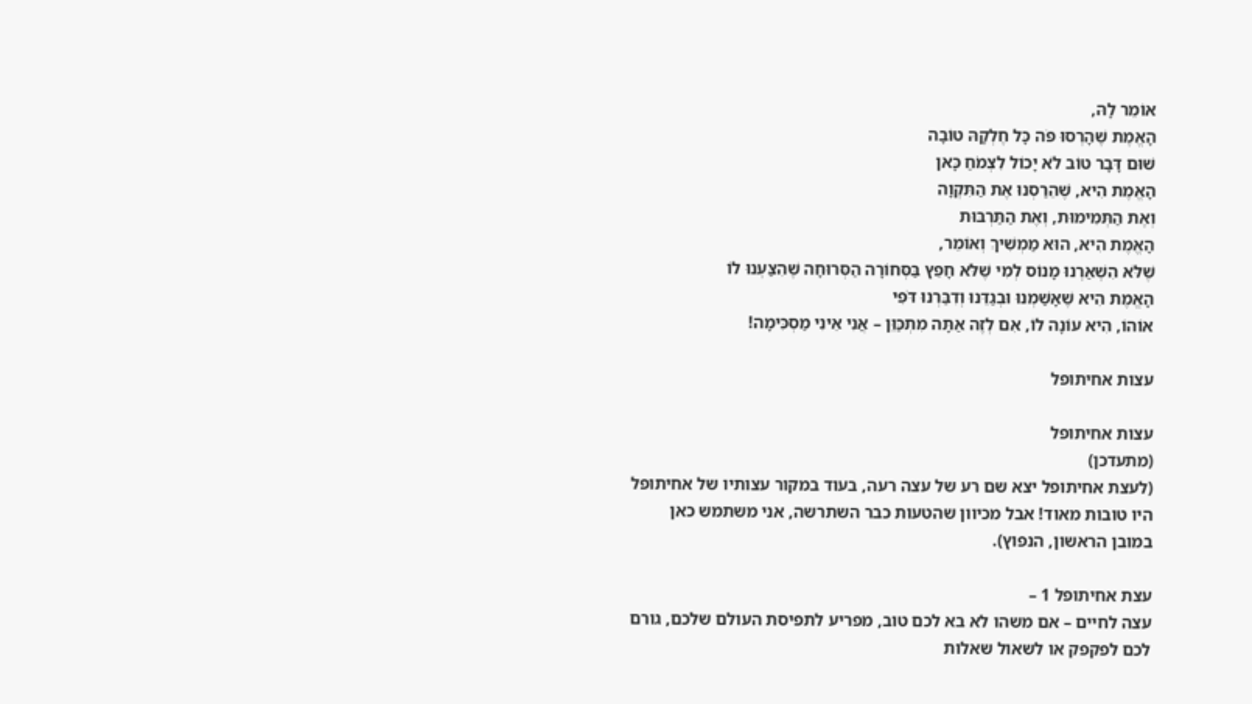אוֹמֵר לָהּ,
הָאֱמֶת שֶׁהָרְסוּ פֹּה כָּל חֶלְקָהּ טוֹבָה
שׁוּם דָּבָר טוֹב לֹא יָכוֹל לִצְמֹחַ כָּאן
הָאֱמֶת הִיא, שֶׁהֵרַסְנוּ אֶת הַתִּקְוָה
וְאֶת הַתְּמִימוּת, וְאֶת הַתַּרְבּוּת
הָאֱמֶת הִיא, הוּא מַמְשִׁיךְ וְאוֹמֵר,
שֶׁלֹּא הִשְׁאַרְנוּ מָנוֹס לְמִי שֶׁלֹּא חָפֵץ בַּסְּחוֹרָה הַסְּרוּחָה שֶׁהִצַּעְנוּ לוֹ
הָאֱמֶת הִיא שֶׁאָשַׁמְנוּ וּבְגַדֵּנוּ וְדִבַּרְנוּ דֹּפִי
אוֹהוֹ, הִיא עוֹנָה לוֹ, אִם לְזֶה אַתָּה מִתְכַּוֵּן – אֲנִי אֵינִי מַסְכִּימָה!

עצות אחיתופל

עצות אחיתופל
(מתעדכן)
(לעצת אחיתופל יצא שם רע של עצה רעה, בעוד במקור עצותיו של אחיתופל היו טובות מאוד! אבל מכיוון שהטעות כבר השתרשה, אני משתמש כאן במובן הראשון, הנפוץ).

עצת אחיתופל 1 –
עצה לחיים – אם משהו לא בא לכם טוב, מפריע לתפיסת העולם שלכם, גורם לכם לפקפק או לשאול שאלות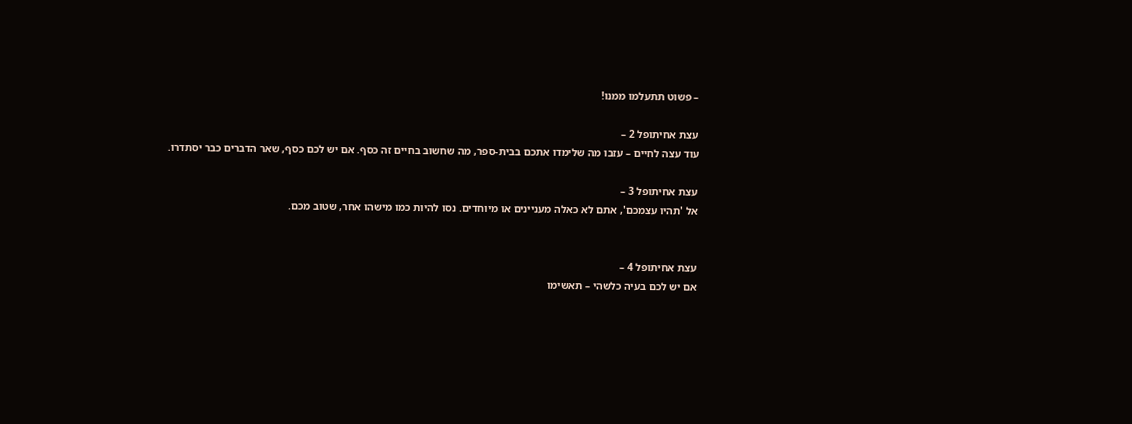– פשוט תתעלמו ממנו!

עצת אחיתופל 2 –
עוד עצה לחיים – עזבו מה שלימדו אתכם בבית-ספר, מה שחשוב בחיים זה כסף. אם יש לכם כסף, שאר הדברים כבר יסתדרו.

עצת אחיתופל 3 –
אל 'תהיו עצמכם', אתם לא כאלה מעניינים או מיוחדים. נסו להיות כמו מישהו אחר, שטוב מכם.


עצת אחיתופל 4 –
אם יש לכם בעיה כלשהי – תאשימו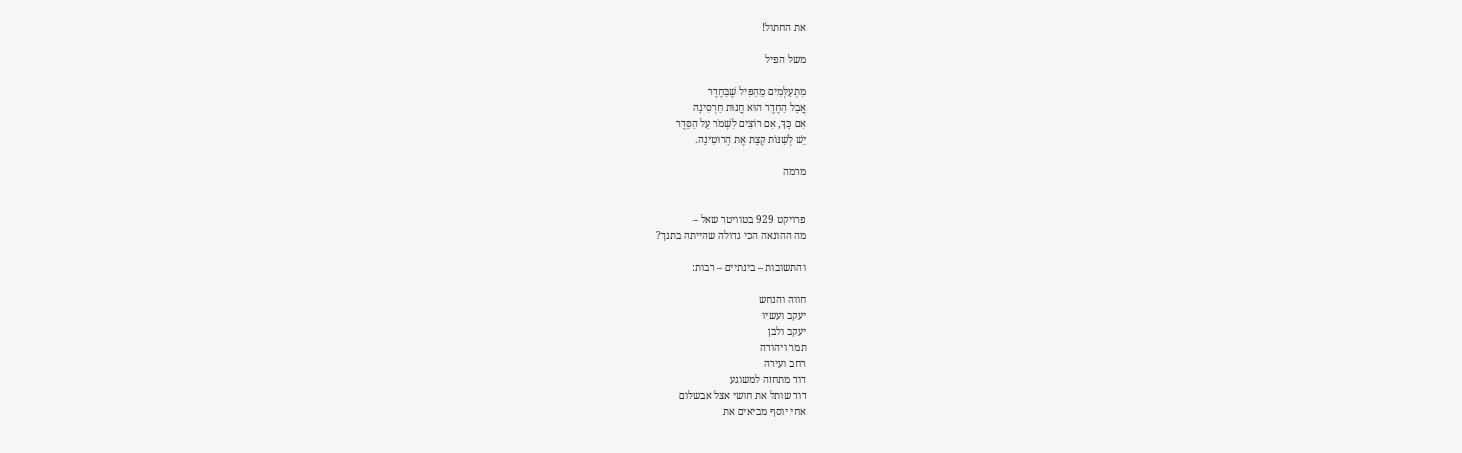את החתול!

משל הפיל

מִתְעַלְּמִים מֵהַפִּיל שֶׁבַּחֶדֶר
אֲבָל הַחֶדֶר הוּא חֲנוּת חַרְסִינָה
אִם כָּךְ, אִם רוֹצִים לִשְׁמֹר עַל הַסֵּדֶר
יֵשׁ לְשַׁנּוֹת קְצָת אֶת הָרוּטִינָה.

מרמה


פרויקט 929 בטוויטר שאל –
מה ההונאה הכי גדולה שהייתה בתנך?

והתשובות – בינתיים – רבות:

חווה והנחש
יעקב ועשיו
יעקב ולבן
תמר ויהודה
רחב ועירה
דוד מתחזה למשוגע
דוד שותל את חושי אצל אבשלום
אחי יוסף מביאים את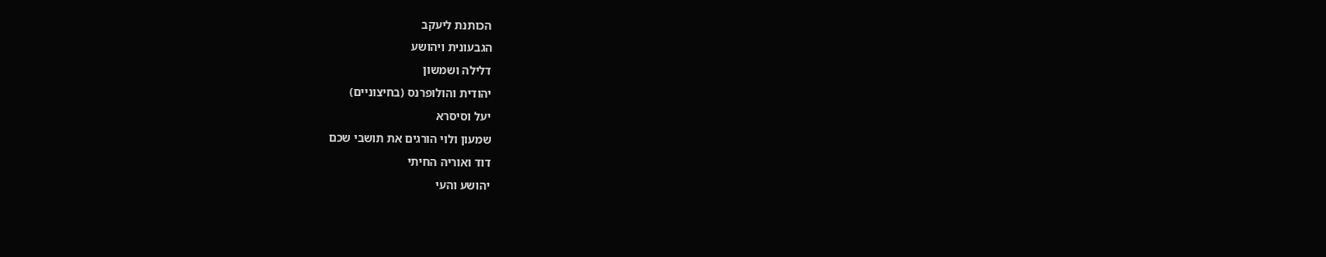הכותנת ליעקב
הגבעונית ויהושע
דלילה ושמשון
יהודית והולופרנס (בחיצוניים)
יעל וסיסרא
שמעון ולוי הורגים את תושבי שכם
דוד ואוריה החיתי
יהושע והעי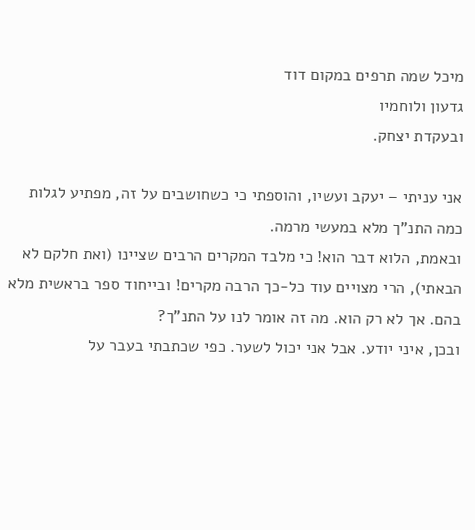מיכל שמה תרפים במקום דוד
גדעון ולוחמיו
ובעקדת יצחק.

אני עניתי – יעקב ועשיו, והוספתי כי כשחושבים על זה, מפתיע לגלות כמה התנ"ך מלא במעשי מרמה.
ובאמת, הלוא דבר הוא! כי מלבד המקרים הרבים שציינו (ואת חלקם לא הבאתי), הרי מצויים עוד כל-כך הרבה מקרים! ובייחוד ספר בראשית מלא בהם. אך לא רק הוא. מה זה אומר לנו על התנ"ך?
ובכן, איני יודע. אבל אני יכול לשער. כפי שכתבתי בעבר על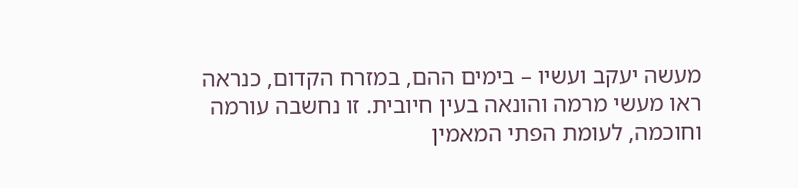מעשה יעקב ועשיו – בימים ההם, במזרח הקדום, כנראה ראו מעשי מרמה והונאה בעין חיובית. זו נחשבה עורמה וחוכמה, לעומת הפתי המאמין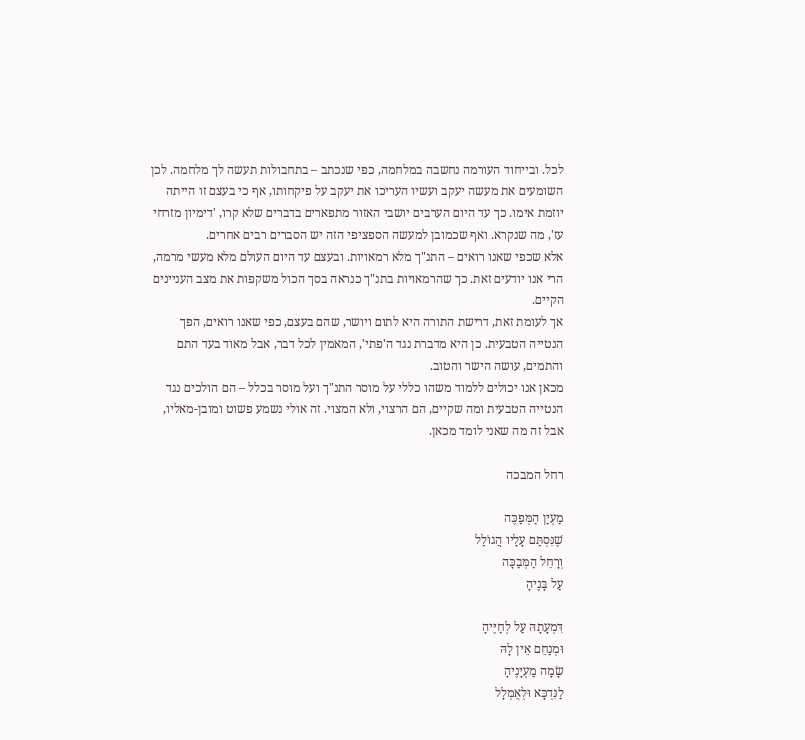לכל. ובייחוד העורמה נחשבה במלחמה, כפי שנכתב – בתחבולות תעשה לך מלחמה. לכן השומעים את מעשה יעקב ועשיו העריכו את יעקב על פיקחותו, אף כי בעצם זו הייתה יוזמת אימו. כך עד היום הערבים יושבי האזור מתפארים בדברים שלא קרו, 'דימיון מזרחי עז', מה שנקרא. ואף שכמובן למעשה הספציפי הזה יש הסברים רבים אחרים.
אלא שכפי שאנו רואים – התנ"ך מלא רמאויות. ובעצם עד היום העולם מלא מעשי מרמה, הרי אנו יודעים זאת. כך שהרמאויות בתנ"ך כנראה בסך הכול משקפות את מצב העניינים הקיים.
אך לעומת זאת, דרישת התורה היא לתום ויושר, שהם בעצם, כפי שאנו רואים, הפך הנטייה הטבעית. כן היא מדברת נגד ה'פתי', המאמין לכל דבר, אבל מאוד בעד התם והתמים, עושה הישר והטוב.
מכאן אנו יכולים ללמוד משהו כללי על מוסר התנ"ך ועל מוסר בכלל – הם הולכים נגד הנטייה הטבעית ומה שקיים, הם הרצוי, ולא המצוי. זה אולי נשמע פשוט ומובן-מאליו, אבל זה מה שאני לומד מכאן.

רחל המבכה

מַעְיַן הַמְּפַכֶּה
שֶׁנִּסְתַּם עָלָיו הֲגוֹלַל
וְרָחֵל הַמְּבַכָּה
עַל בָּנֶיהָ

דִּמְעָתָהּ עַל לְחַיֶּיהָ
וּמְנַחֵם אֵין לָהּ
שָׂמָה מַעְיָנֶיהָ
לַנִּדְכָּא וּלְאֻמְלָל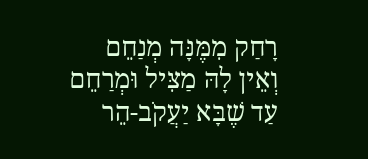רָחַק מִמֶּנָּה מְנַחֵם
וְאֵין לָהּ מַצִּיל וּמְרַחֵם
עַד שֶׁבָּא יַעֲקֹב-הֵר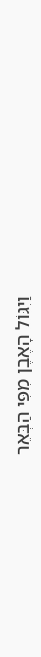וַיִגּוֹל הָאֶבֶן מִפִּי הַבְּאֵר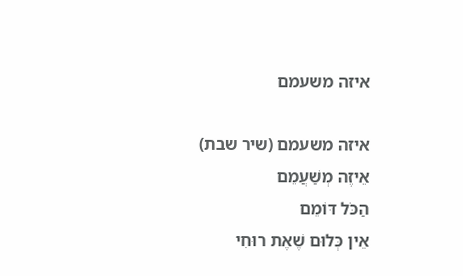איזה משעמם

איזה משעמם (שיר שבת)
אֵיזֶה מְשַׁעֲמֵם
הַכֹּל דּוֹמֵם
אֵין כְּלוּם שֶׁאֶת רוּחִי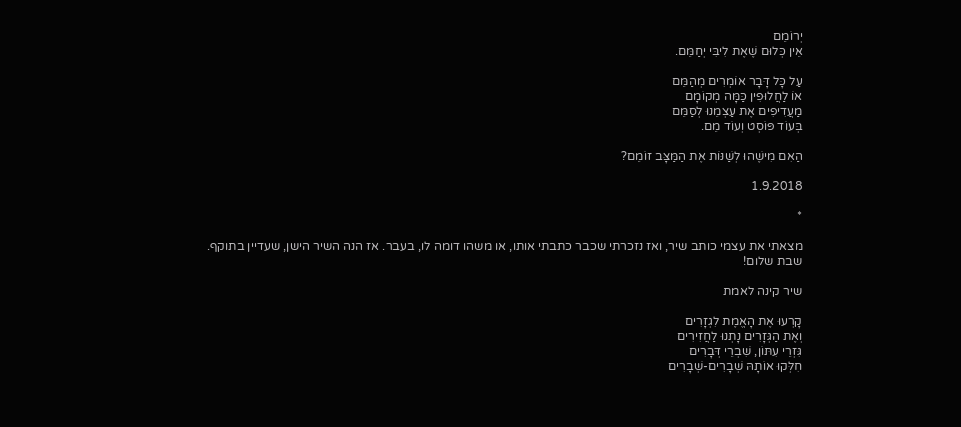יְרוֹמֵם
אֵין כְּלוּם שֶׁאֶת לִיבִּי יְחַמֵּם.

עַל כָּל דָּבָר אוֹמְרִים מְהַמֵּם
אוֹ לַחֲלוּפִין כַּמָּה מְקוֹמָם
מַעֲדִיפִים אֶת עַצְמֵנוּ לְסַמֵּם
בְּעוֹד פּוֹסְט וְעוֹד מֵם.

הַאִם מִישֶׁהוּ לְשַׁנּוֹת אֶת הַמַּצָּב זוֹמֵם?

1.9.2018

*

מצאתי את עצמי כותב שיר, ואז נזכרתי שכבר כתבתי אותו, או משהו דומה לו, בעבר. אז הנה השיר הישן, שעדיין בתוקף.
שבת שלום!

שיר קינה לאמת

קָרְעוּ אֶת הָאֱמֶת לִגְזָרִים
וְאֶת הַגְּזָרִים נָתְנוּ לַחֲזִירִים
גִּזְרֵי עִתּוֹן, שִׁבְרֵי דְּבָרִים
חִלְּקוּ אוֹתָהּ שְׁבָרִים-שְׁבָרִים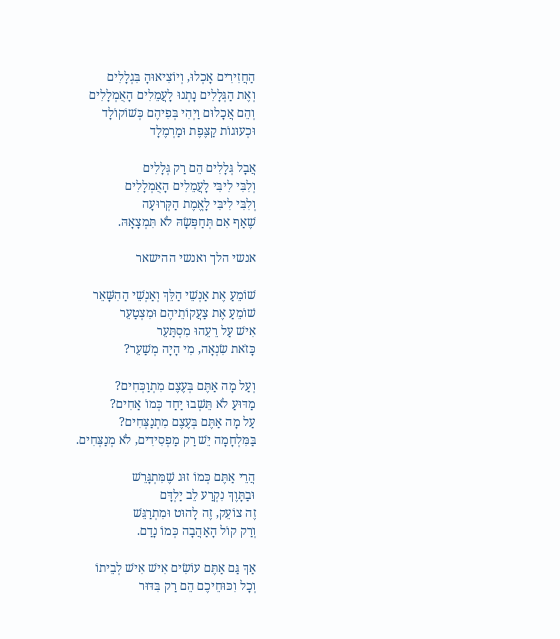הַחֲזִירִים אָכְלוּ, וְיוֹצִיאוּהָ בִּגְלָלִים
וְאֶת הַגְּלָלִים נָתְנוּ לָעֲמֵלִים הָאֻמְלָלִים
וְהֵם אֲכָלוּם וַיְהִי בְּפִיהֶם כְּשׁוֹקוֹלָד
וּכְעוּגוֹת קַצֶּפֶת וּמַרְמֶלָד

אֲבָל גְּלָלִים הֵם רַק גְּלָלִים
וְלִבִּי לִיבִּי לָעֲמֵלִים הָאֻמְלָלִים
וְלִבִּי לִיבִּי לָאֱמֶת הַקְּרוּעָה
שֶׁאַף אִם תְּחַפְּשָׂהּ לֹא תִּמְצָאָהּ.

אנשי הלך ואנשי ההישאר

שׁוֹמֵעַ אֶת אַנְשֵׁי הַלֵּךְ וְאַנְשֵׁי הַהִשָּׁאֵר
שׁוֹמֵעַ אֶת צַעֲקוֹתֵיהֶם וּמִצְטַעֵר
אִישׁ עַל רֵעֵהוּ מִסְתַּעֵר
כָּזֹאת שִׂנְאָה, מִי הָיָה מְשַׁעֵר?

וְעַל מָה אַתֶּם בְּעֶצֶם מִתְוַכְּחִים?
מַדּוּעַ לֹא תֵּשְׁבוּ יַחַד כְּמוֹ אַחִים?
עַל מָה אַתֶּם בְּעֶצֶם מִתְנַצְּחִים?
בַּמִּלְחָמָה יֵשׁ רַק מַפְסִידִים, לֹא מְנַצְּחִים.

הֲרֵי אַתֶּם כְּמוֹ זוּג שֶׁמִּתְגָּרֵשׁ
וּבַתָּוֶךְ נִקְרַע לֵב יַלְדָּם
זֶה צוֹעֵק, זֶה לָהוּט וּמִתְרַגֵּשׁ
וְרַק קוֹל הָאַהֲבָה כְּמוֹ נָדַם.

אַךְ גַּם אַתֶּם עוֹשִׂים אִישׁ אִישׁ לְבֵיתוֹ
וְכָל וִכּוּחֵיכֶם הֵם רַק בִּדּוּר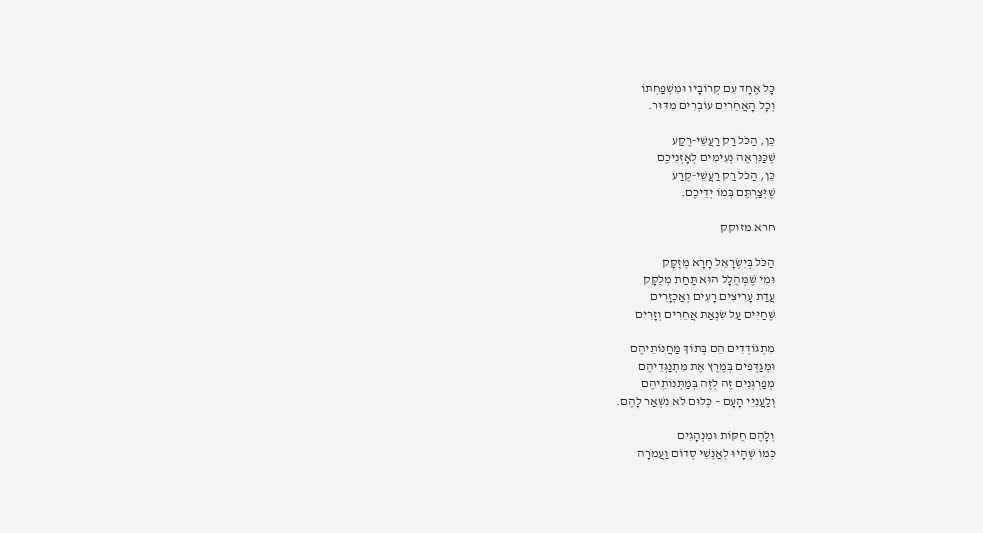כָּל אֶחָד עִם קְרוֹבָיו וּמִשְׁפַּחְתּוֹ
וְכָל הָאֲחֵרִים עוֹבְרִים מִדּוּר.

כֵּן, הַכֹּל רַק רַעֲשֵׁי-רֶקַע
שֶׁכַּנִּרְאֶה נְעִימִים לְאָזְנֵיכֶם
כֵּן, הַכֹּל רַק רַעֲשֵׁי-קֶרַע
שֶׁיְּצַרְתֶּם בְּמוֹ יְדֵיכֶם.

חרא מזוקק

הַכֹּל בְּיִשְׂרָאֵל חָרָא מְזֻקָּק
וּמִי שֶׁמְּהֻלָּל הוּא תַּחַת מְלֻקָּק
עֲדַת עָרִיצִים רָעִים וְאַכְזָרִים
שֶׁחַיִּים עַל שִׂנְאַת אֲחֵרִים וְזָרִים

מִתְגּוֹדְדִים הֵם בְּתוֹךְ מַחֲנוֹתֵיהֶם
וּמְגַדְּפִים בְּמֶרֶץ אֶת מִתְנַגְּדֵיהֶם
מְפַרְגְּנִים זֶה לְזֶה בְּמַתְּנוֹתֵיהֶם
וְלַעֲנִיֵּי הָעָם – כְּלוּם לֹא נִשְׁאַר לָהֶם.

וְלָהֶם חֻקּוֹת וּמִנְהָגִים
כְּמוֹ שֶׁהָיוּ לְאַנְשֵׁי סְדוֹם וַעֲמֹרָה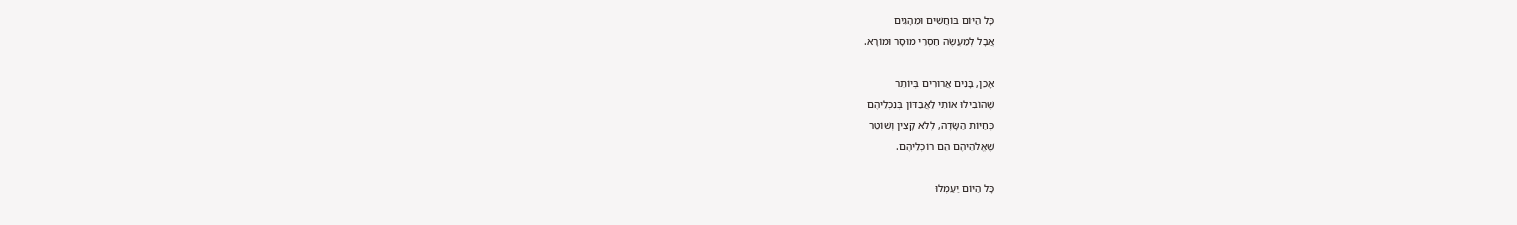כָּל הַיּוֹם בּוֹחֲשִׁים וּמֵהָגִים
אֲבָל לְמַעֲשֶׂה חַסְרֵי מוּסָר וּמוֹרָא.

אָכֵן, בָּנִים אֲרוּרִים בְּיוֹתֵר
שֶׁהוֹבִילוּ אוֹתִי לַאֲבַדּוֹן בְּנִכְלֵיהֶם
כְּחַיּוֹת הַשָּׂדֶה, לְלֹא קָצִין וְשׁוֹטֵר
שֶׁאֱלֹהֵיהֶם הֵם רוֹכְלֵיהֶם.

כָּל הַיּוֹם יַעַמְלוּ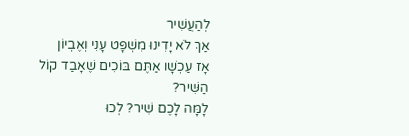לְהַעֲשִׁיר
אַךְ לֹא יָדִינוּ מִשְׁפָּט עָנִי וְאֶבְיוֹן
אָז עַכְשָׁו אַתֶּם בּוֹכִים שֶׁאָבַד קוֹל הַשִּׁיר?
לָמָּה לָכֶם שִׁיר? לְכוּ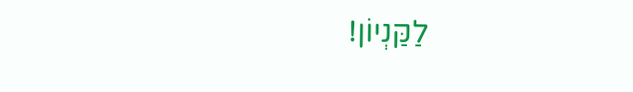לַקַּנְיוֹן!